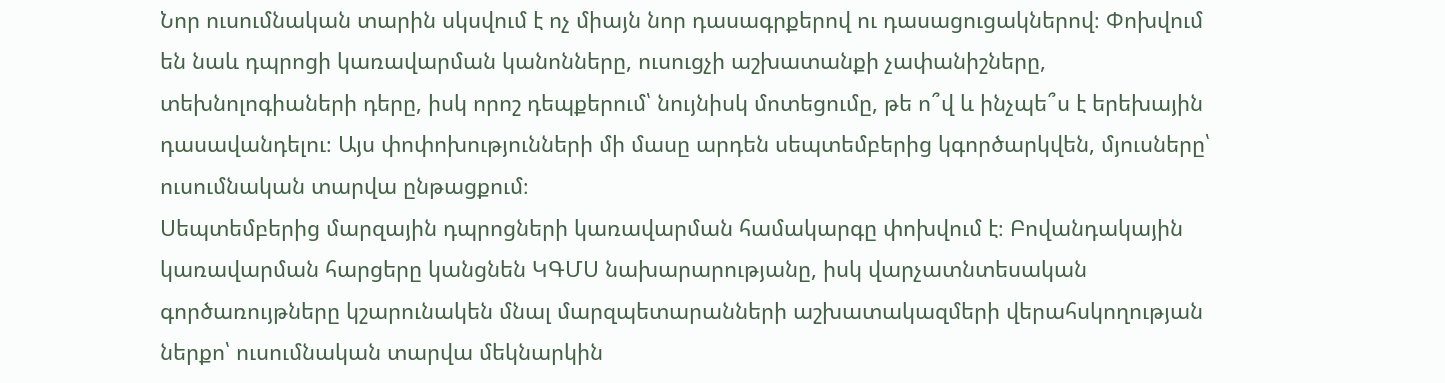Նոր ուսումնական տարին սկսվում է ոչ միայն նոր դասագրքերով ու դասացուցակներով։ Փոխվում են նաև դպրոցի կառավարման կանոնները, ուսուցչի աշխատանքի չափանիշները, տեխնոլոգիաների դերը, իսկ որոշ դեպքերում՝ նույնիսկ մոտեցումը, թե ո՞վ և ինչպե՞ս է երեխային դասավանդելու։ Այս փոփոխությունների մի մասը արդեն սեպտեմբերից կգործարկվեն, մյուսները՝ ուսումնական տարվա ընթացքում։
Սեպտեմբերից մարզային դպրոցների կառավարման համակարգը փոխվում է։ Բովանդակային կառավարման հարցերը կանցնեն ԿԳՄՍ նախարարությանը, իսկ վարչատնտեսական գործառույթները կշարունակեն մնալ մարզպետարանների աշխատակազմերի վերահսկողության ներքո՝ ուսումնական տարվա մեկնարկին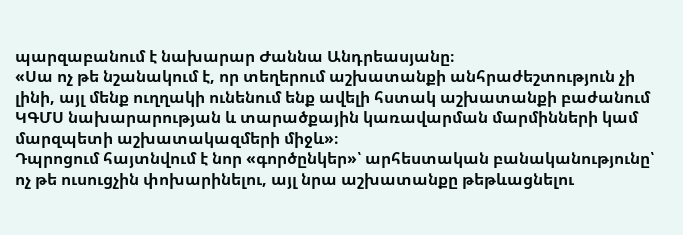պարզաբանում է նախարար Ժաննա Անդրեասյանը։
«Սա ոչ թե նշանակում է, որ տեղերում աշխատանքի անհրաժեշտություն չի լինի, այլ մենք ուղղակի ունենում ենք ավելի հստակ աշխատանքի բաժանում ԿԳՄՍ նախարարության և տարածքային կառավարման մարմինների կամ մարզպետի աշխատակազմերի միջև»։
Դպրոցում հայտնվում է նոր «գործընկեր»՝ արհեստական բանականությունը՝ ոչ թե ուսուցչին փոխարինելու, այլ նրա աշխատանքը թեթևացնելու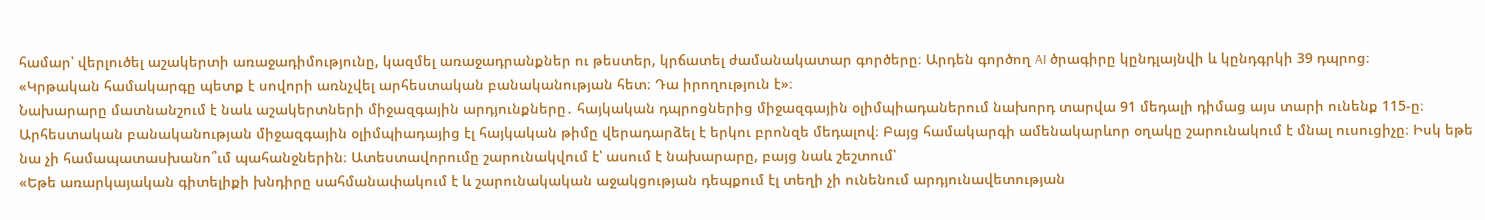համար՝ վերլուծել աշակերտի առաջադիմությունը, կազմել առաջադրանքներ ու թեստեր, կրճատել ժամանակատար գործերը։ Արդեն գործող AI ծրագիրը կընդլայնվի և կընդգրկի 39 դպրոց։
«Կրթական համակարգը պետք է սովորի առնչվել արհեստական բանականության հետ։ Դա իրողություն է»։
Նախարարը մատնանշում է նաև աշակերտների միջազգային արդյունքները․ հայկական դպրոցներից միջազգային օլիմպիադաներում նախորդ տարվա 91 մեդալի դիմաց այս տարի ունենք 115-ը։ Արհեստական բանականության միջազգային օլիմպիադայից էլ հայկական թիմը վերադարձել է երկու բրոնզե մեդալով։ Բայց համակարգի ամենակարևոր օղակը շարունակում է մնալ ուսուցիչը։ Իսկ եթե նա չի համապատասխանո՞ւմ պահանջներին։ Ատեստավորումը շարունակվում է՝ ասում է նախարարը, բայց նաև շեշտում՝
«Եթե առարկայական գիտելիքի խնդիրը սահմանափակում է և շարունակական աջակցության դեպքում էլ տեղի չի ունենում արդյունավետության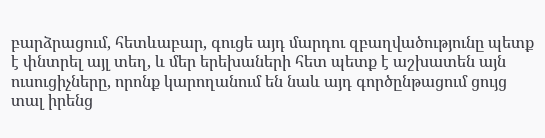բարձրացում, հետևաբար, գուցե այդ մարդու զբաղվածությունը պետք է փնտրել այլ տեղ, և մեր երեխաների հետ պետք է աշխատեն այն ուսուցիչները, որոնք կարողանում են նաև այդ գործընթացում ցույց տալ իրենց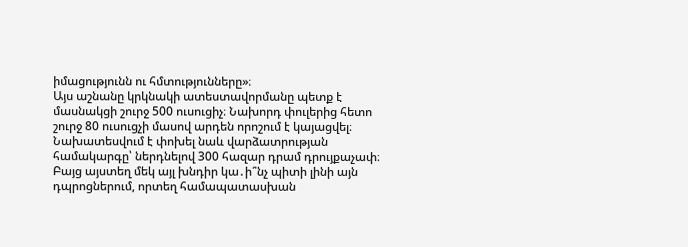իմացությունն ու հմտությունները»։
Այս աշնանը կրկնակի ատեստավորմանը պետք է մասնակցի շուրջ 500 ուսուցիչ։ Նախորդ փուլերից հետո շուրջ 80 ուսուցչի մասով արդեն որոշում է կայացվել։ Նախատեսվում է փոխել նաև վարձատրության համակարգը՝ ներդնելով 300 հազար դրամ դրույքաչափ։ Բայց այստեղ մեկ այլ խնդիր կա․ի՞նչ պիտի լինի այն դպրոցներում, որտեղ համապատասխան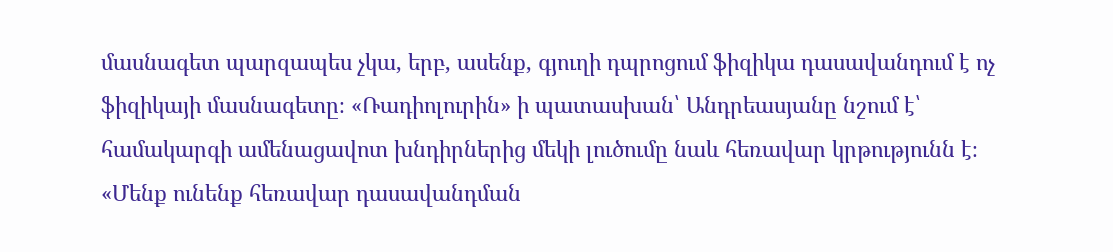մասնագետ պարզապես չկա, երբ, ասենք, գյուղի դպրոցում ֆիզիկա դասավանդում է ոչ ֆիզիկայի մասնագետը։ «Ռադիոլուրին» ի պատասխան՝ Անդրեասյանը նշում է՝ համակարգի ամենացավոտ խնդիրներից մեկի լուծումը նաև հեռավար կրթությունն է։
«Մենք ունենք հեռավար դասավանդման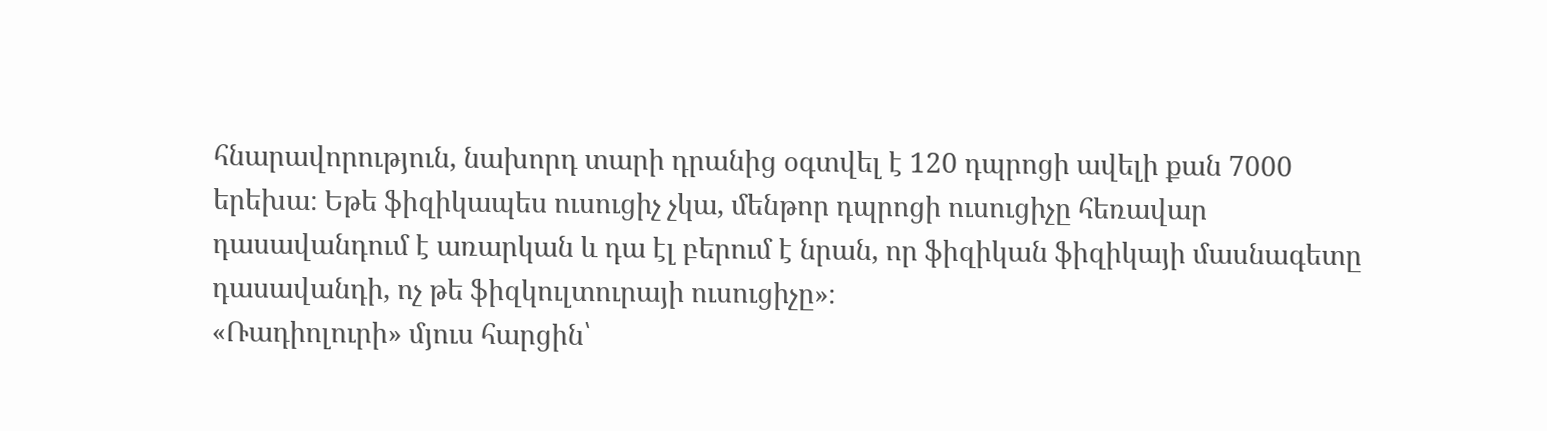հնարավորություն, նախորդ տարի դրանից օգտվել է 120 դպրոցի ավելի քան 7000 երեխա։ Եթե ֆիզիկապես ուսուցիչ չկա, մենթոր դպրոցի ուսուցիչը հեռավար դասավանդում է առարկան և դա էլ բերում է նրան, որ ֆիզիկան ֆիզիկայի մասնագետը դասավանդի, ոչ թե ֆիզկուլտուրայի ուսուցիչը»։
«Ռադիոլուրի» մյուս հարցին՝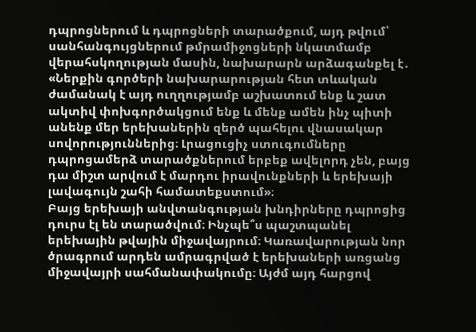դպրոցներում և դպրոցների տարածքում, այդ թվում՝ սանհանգույցներում թմրամիջոցների նկատմամբ վերահսկողության մասին, նախարարն արձագանքել է․
«Ներքին գործերի նախարարության հետ տևական ժամանակ է այդ ուղղությամբ աշխատում ենք և շատ ակտիվ փոխգործակցում ենք և մենք ամեն ինչ պիտի անենք մեր երեխաներին զերծ պահելու վնասակար սովորություններից։ Լրացուցիչ ստուգումները դպրոցամերձ տարածքներում երբեք ավելորդ չեն, բայց դա միշտ արվում է մարդու իրավունքների և երեխայի լավագույն շահի համատեքստում»։
Բայց երեխայի անվտանգության խնդիրները դպրոցից դուրս էլ են տարածվում։ Ինչպե՞ս պաշտպանել երեխային թվային միջավայրում։ Կառավարության նոր ծրագրում արդեն ամրագրված է երեխաների առցանց միջավայրի սահմանափակումը։ Այժմ այդ հարցով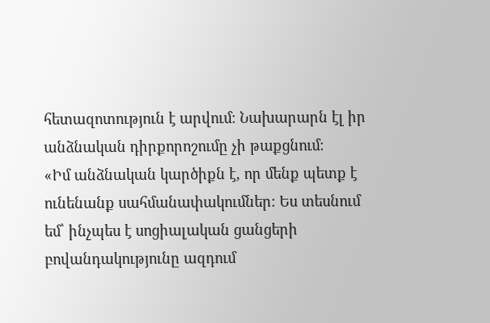հետազոտություն է արվում։ Նախարարն էլ իր անձնական դիրքորոշումը չի թաքցնում։
«Իմ անձնական կարծիքն է, որ մենք պետք է ունենանք սահմանափակումներ։ Ես տեսնում եմ՝ ինչպես է սոցիալական ցանցերի բովանդակությունը ազդում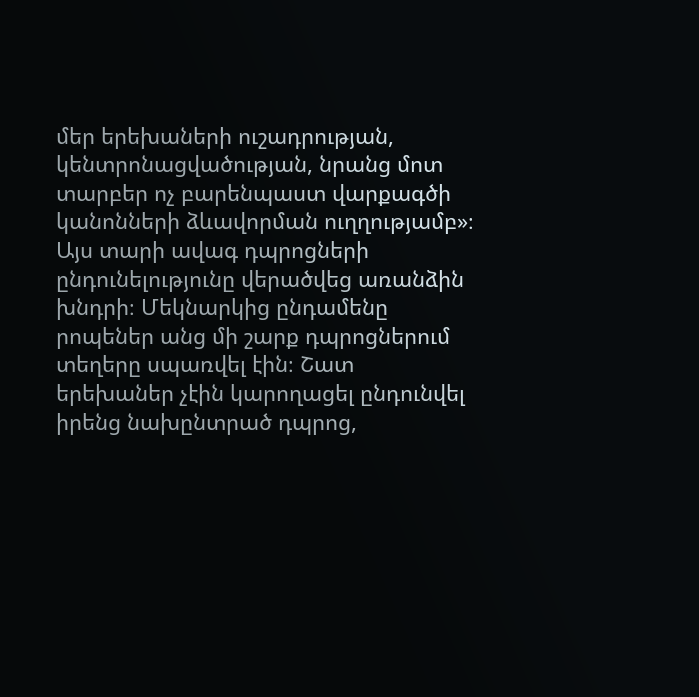մեր երեխաների ուշադրության, կենտրոնացվածության, նրանց մոտ տարբեր ոչ բարենպաստ վարքագծի կանոնների ձևավորման ուղղությամբ»։
Այս տարի ավագ դպրոցների ընդունելությունը վերածվեց առանձին խնդրի։ Մեկնարկից ընդամենը րոպեներ անց մի շարք դպրոցներում տեղերը սպառվել էին։ Շատ երեխաներ չէին կարողացել ընդունվել իրենց նախընտրած դպրոց,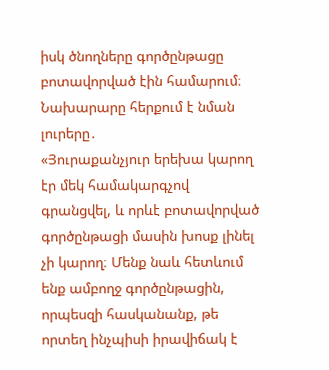իսկ ծնողները գործընթացը բոտավորված էին համարում։ Նախարարը հերքում է նման լուրերը․
«Յուրաքանչյուր երեխա կարող էր մեկ համակարգչով գրանցվել, և որևէ բոտավորված գործընթացի մասին խոսք լինել չի կարող։ Մենք նաև հետևում ենք ամբողջ գործընթացին, որպեսզի հասկանանք, թե որտեղ ինչպիսի իրավիճակ է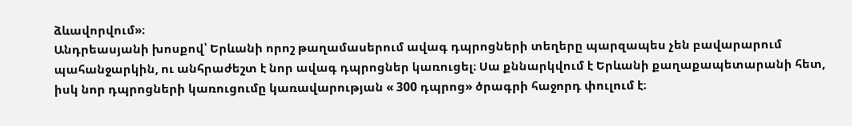ձևավորվում»։
Անդրեասյանի խոսքով՝ Երևանի որոշ թաղամասերում ավագ դպրոցների տեղերը պարզապես չեն բավարարում պահանջարկին, ու անհրաժեշտ է նոր ավագ դպրոցներ կառուցել։ Սա քննարկվում է Երևանի քաղաքապետարանի հետ, իսկ նոր դպրոցների կառուցումը կառավարության « 300 դպրոց» ծրագրի հաջորդ փուլում է։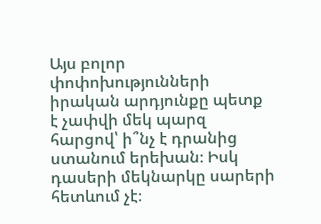Այս բոլոր փոփոխությունների իրական արդյունքը պետք է չափվի մեկ պարզ հարցով՝ ի՞նչ է դրանից ստանում երեխան։ Իսկ դասերի մեկնարկը սարերի հետևում չէ։